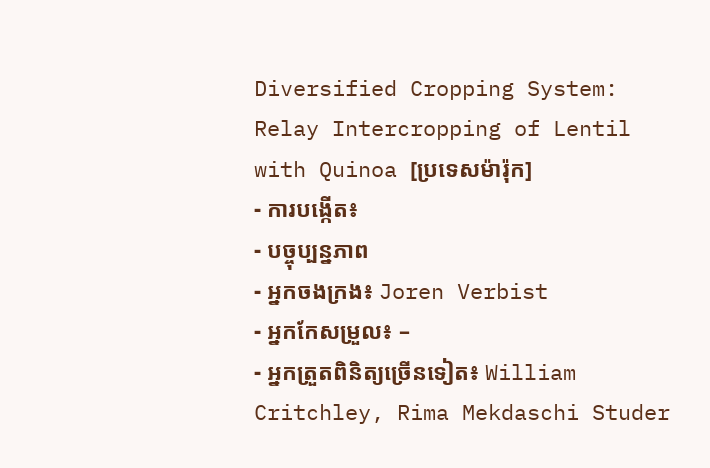Diversified Cropping System: Relay Intercropping of Lentil with Quinoa [ប្រទេសម៉ារ៉ុក]
- ការបង្កើត៖
- បច្ចុប្បន្នភាព
- អ្នកចងក្រង៖ Joren Verbist
- អ្នកកែសម្រួល៖ –
- អ្នកត្រួតពិនិត្យច្រើនទៀត៖ William Critchley, Rima Mekdaschi Studer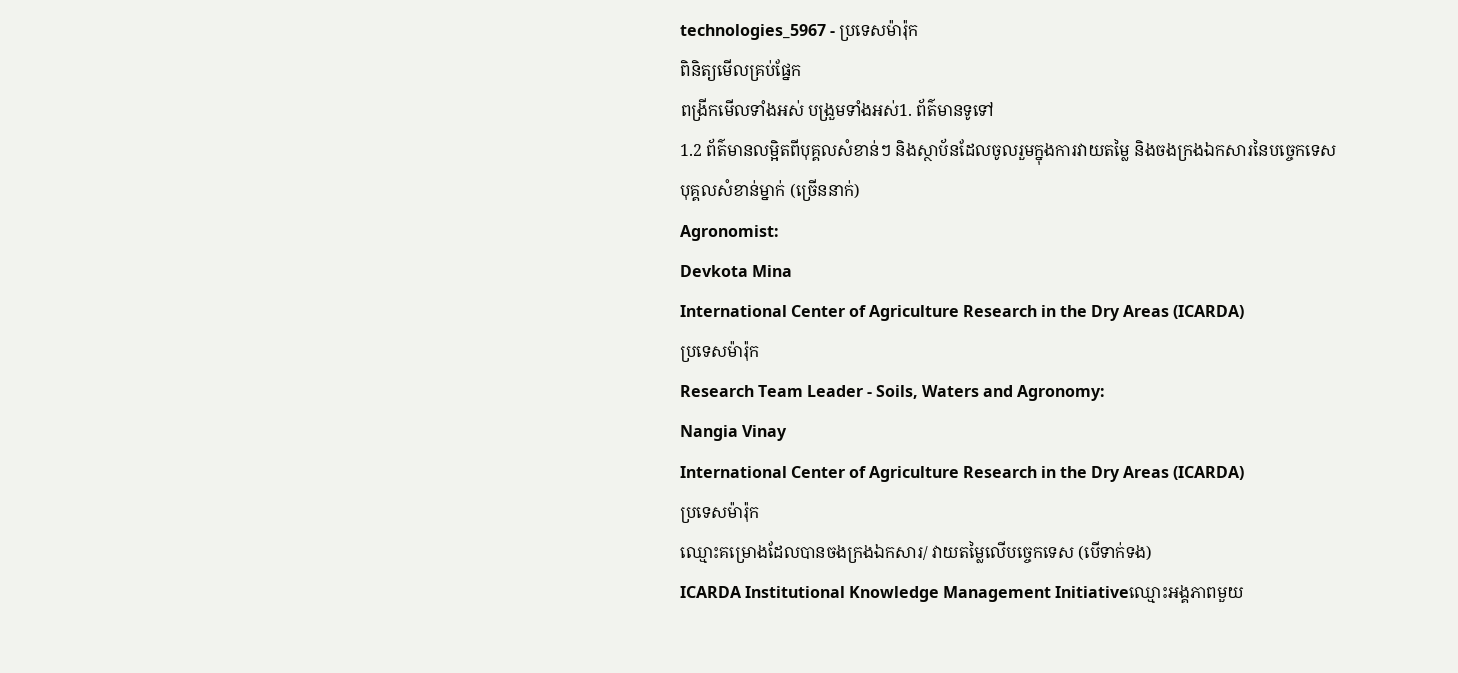technologies_5967 - ប្រទេសម៉ារ៉ុក
ពិនិត្យមើលគ្រប់ផ្នែក
ពង្រីកមើលទាំងអស់ បង្រួមទាំងអស់1. ព័ត៌មានទូទៅ
1.2 ព័ត៌មានលម្អិតពីបុគ្គលសំខាន់ៗ និងស្ថាប័នដែលចូលរួមក្នុងការវាយតម្លៃ និងចងក្រងឯកសារនៃបច្ចេកទេស
បុគ្គលសំខាន់ម្នាក់ (ច្រើននាក់)
Agronomist:
Devkota Mina
International Center of Agriculture Research in the Dry Areas (ICARDA)
ប្រទេសម៉ារ៉ុក
Research Team Leader - Soils, Waters and Agronomy:
Nangia Vinay
International Center of Agriculture Research in the Dry Areas (ICARDA)
ប្រទេសម៉ារ៉ុក
ឈ្មោះគម្រោងដែលបានចងក្រងឯកសារ/ វាយតម្លៃលើបច្ចេកទេស (បើទាក់ទង)
ICARDA Institutional Knowledge Management Initiativeឈ្មោះអង្គភាពមួយ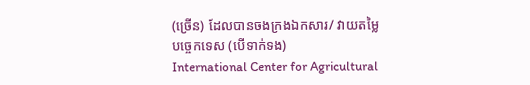(ច្រើន) ដែលបានចងក្រងឯកសារ/ វាយតម្លៃបច្ចេកទេស (បើទាក់ទង)
International Center for Agricultural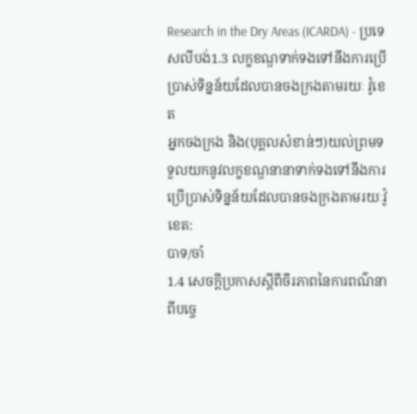Research in the Dry Areas (ICARDA) - ប្រទេសលីបង់1.3 លក្ខខណ្ឌទាក់ទងទៅនឹងការប្រើប្រាស់ទិន្នន័យដែលបានចងក្រងតាមរយៈ វ៉ូខេត
អ្នកចងក្រង និង(បុគ្គលសំខាន់ៗ)យល់ព្រមទទួលយកនូវលក្ខខណ្ឌនានាទាក់ទងទៅនឹងការប្រើប្រាស់ទិន្នន័យដែលបានចងក្រងតាមរយៈវ៉ូខេត:
បាទ/ចា៎
1.4 សេចក្តីប្រកាសស្តីពីចីរភាពនៃការពណ៌នាពីបច្ចេ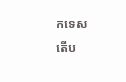កទេស
តើប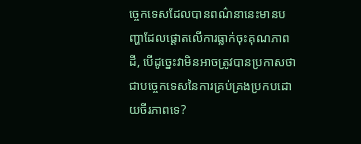ច្ចេកទេសដែលបានពណ៌នានេះមានបញ្ហាដែលផ្តោតលើការធ្លាក់ចុះគុណភាពដី, បើដូច្នេះវាមិនអាចត្រូវបានប្រកាសថាជាបច្ចេកទេសនៃការគ្រប់គ្រងប្រកបដោយចីរភាពទេ?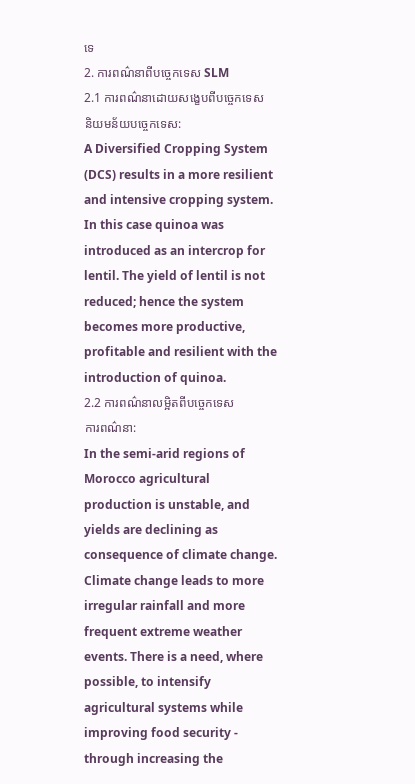ទេ
2. ការពណ៌នាពីបច្ចេកទេស SLM
2.1 ការពណ៌នាដោយសង្ខេបពីបច្ចេកទេស
និយមន័យបច្ចេកទេស:
A Diversified Cropping System (DCS) results in a more resilient and intensive cropping system. In this case quinoa was introduced as an intercrop for lentil. The yield of lentil is not reduced; hence the system becomes more productive, profitable and resilient with the introduction of quinoa.
2.2 ការពណ៌នាលម្អិតពីបច្ចេកទេស
ការពណ៌នា:
In the semi-arid regions of Morocco agricultural production is unstable, and yields are declining as consequence of climate change. Climate change leads to more irregular rainfall and more frequent extreme weather events. There is a need, where possible, to intensify agricultural systems while improving food security - through increasing the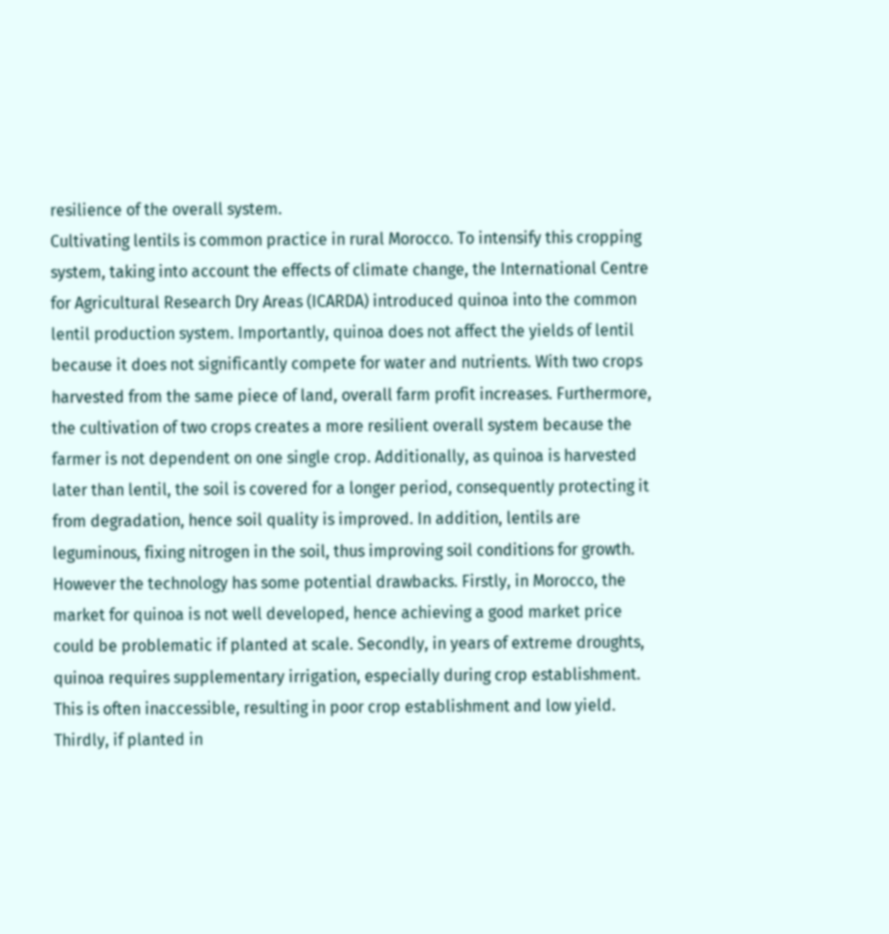resilience of the overall system.
Cultivating lentils is common practice in rural Morocco. To intensify this cropping system, taking into account the effects of climate change, the International Centre for Agricultural Research Dry Areas (ICARDA) introduced quinoa into the common lentil production system. Importantly, quinoa does not affect the yields of lentil because it does not significantly compete for water and nutrients. With two crops harvested from the same piece of land, overall farm profit increases. Furthermore, the cultivation of two crops creates a more resilient overall system because the farmer is not dependent on one single crop. Additionally, as quinoa is harvested later than lentil, the soil is covered for a longer period, consequently protecting it from degradation, hence soil quality is improved. In addition, lentils are leguminous, fixing nitrogen in the soil, thus improving soil conditions for growth.
However the technology has some potential drawbacks. Firstly, in Morocco, the market for quinoa is not well developed, hence achieving a good market price could be problematic if planted at scale. Secondly, in years of extreme droughts, quinoa requires supplementary irrigation, especially during crop establishment. This is often inaccessible, resulting in poor crop establishment and low yield. Thirdly, if planted in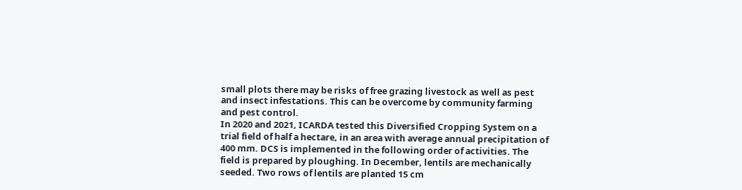small plots there may be risks of free grazing livestock as well as pest and insect infestations. This can be overcome by community farming and pest control.
In 2020 and 2021, ICARDA tested this Diversified Cropping System on a trial field of half a hectare, in an area with average annual precipitation of 400 mm. DCS is implemented in the following order of activities. The field is prepared by ploughing. In December, lentils are mechanically seeded. Two rows of lentils are planted 15 cm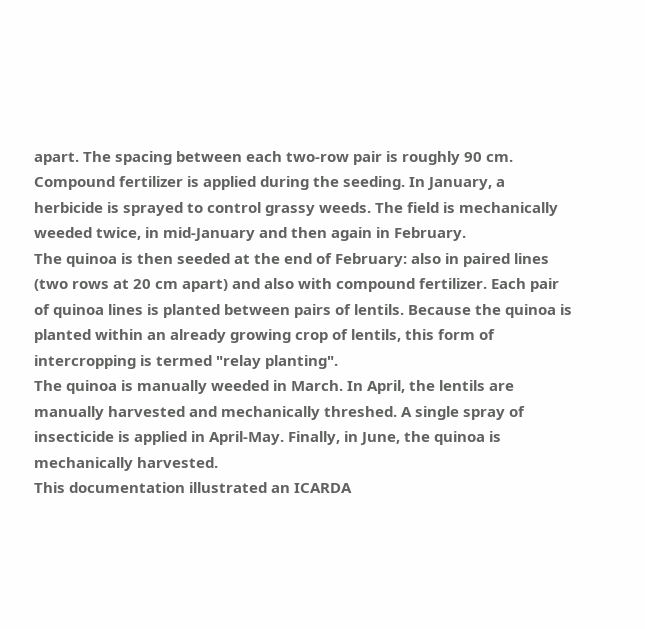apart. The spacing between each two-row pair is roughly 90 cm. Compound fertilizer is applied during the seeding. In January, a herbicide is sprayed to control grassy weeds. The field is mechanically weeded twice, in mid-January and then again in February.
The quinoa is then seeded at the end of February: also in paired lines (two rows at 20 cm apart) and also with compound fertilizer. Each pair of quinoa lines is planted between pairs of lentils. Because the quinoa is planted within an already growing crop of lentils, this form of intercropping is termed "relay planting".
The quinoa is manually weeded in March. In April, the lentils are manually harvested and mechanically threshed. A single spray of insecticide is applied in April-May. Finally, in June, the quinoa is mechanically harvested.
This documentation illustrated an ICARDA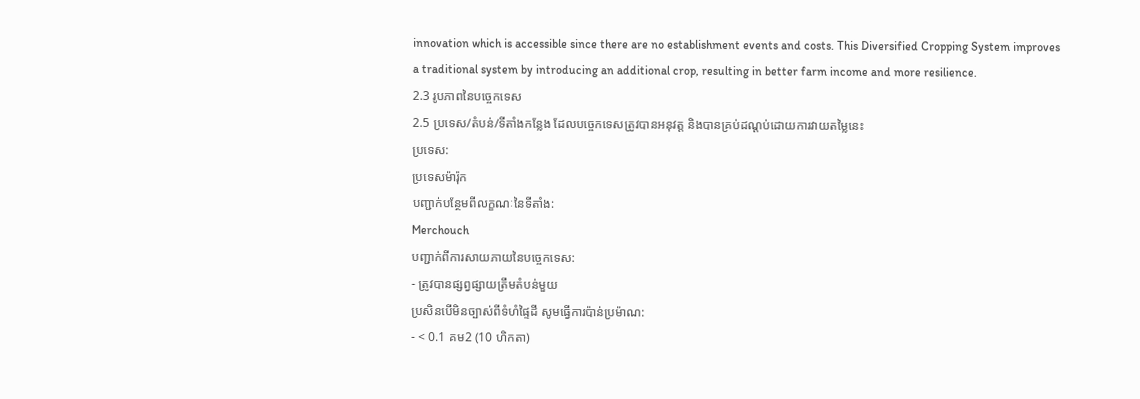innovation which is accessible since there are no establishment events and costs. This Diversified Cropping System improves a traditional system by introducing an additional crop, resulting in better farm income and more resilience.
2.3 រូបភាពនៃបច្ចេកទេស
2.5 ប្រទេស/តំបន់/ទីតាំងកន្លែង ដែលបច្ចេកទេសត្រូវបានអនុវត្ត និងបានគ្រប់ដណ្តប់ដោយការវាយតម្លៃនេះ
ប្រទេស:
ប្រទេសម៉ារ៉ុក
បញ្ជាក់បន្ថែមពីលក្ខណៈនៃទីតាំង:
Merchouch
បញ្ជាក់ពីការសាយភាយនៃបច្ចេកទេស:
- ត្រូវបានផ្សព្វផ្សាយត្រឹមតំបន់មួយ
ប្រសិនបើមិនច្បាស់ពីទំហំផ្ទៃដី សូមធ្វើការប៉ាន់ប្រម៉ាណ:
- < 0.1 គម2 (10 ហិកតា)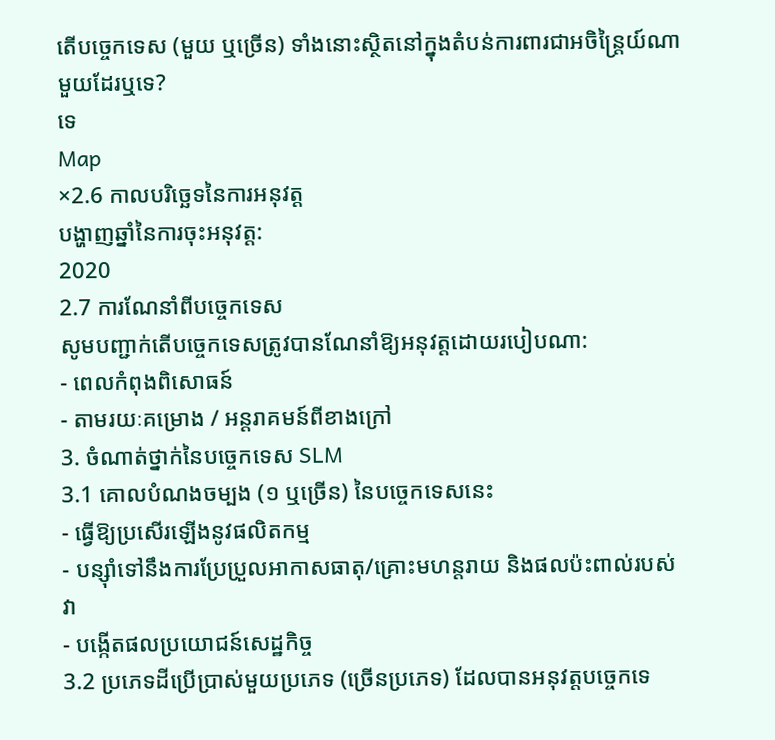តើបច្ចេកទេស (មួយ ឬច្រើន) ទាំងនោះស្ថិតនៅក្នុងតំបន់ការពារជាអចិន្ត្រៃយ៍ណាមួយដែរឬទេ?
ទេ
Map
×2.6 កាលបរិច្ឆេទនៃការអនុវត្ត
បង្ហាញឆ្នាំនៃការចុះអនុវត្ត:
2020
2.7 ការណែនាំពីបច្ចេកទេស
សូមបញ្ជាក់តើបច្ចេកទេសត្រូវបានណែនាំឱ្យអនុវត្តដោយរបៀបណា:
- ពេលកំពុងពិសោធន៍
- តាមរយៈគម្រោង / អន្តរាគមន៍ពីខាងក្រៅ
3. ចំណាត់ថ្នាក់នៃបច្ចេកទេស SLM
3.1 គោលបំណងចម្បង (១ ឬច្រើន) នៃបច្ចេកទេសនេះ
- ធ្វើឱ្យប្រសើរឡើងនូវផលិតកម្ម
- បន្ស៊ាំទៅនឹងការប្រែប្រួលអាកាសធាតុ/គ្រោះមហន្តរាយ និងផលប៉ះពាល់របស់វា
- បង្កើតផលប្រយោជន៍សេដ្ឋកិច្ច
3.2 ប្រភេទដីប្រើប្រាស់មួយប្រភេទ (ច្រើនប្រភេទ) ដែលបានអនុវត្តបច្ចេកទេ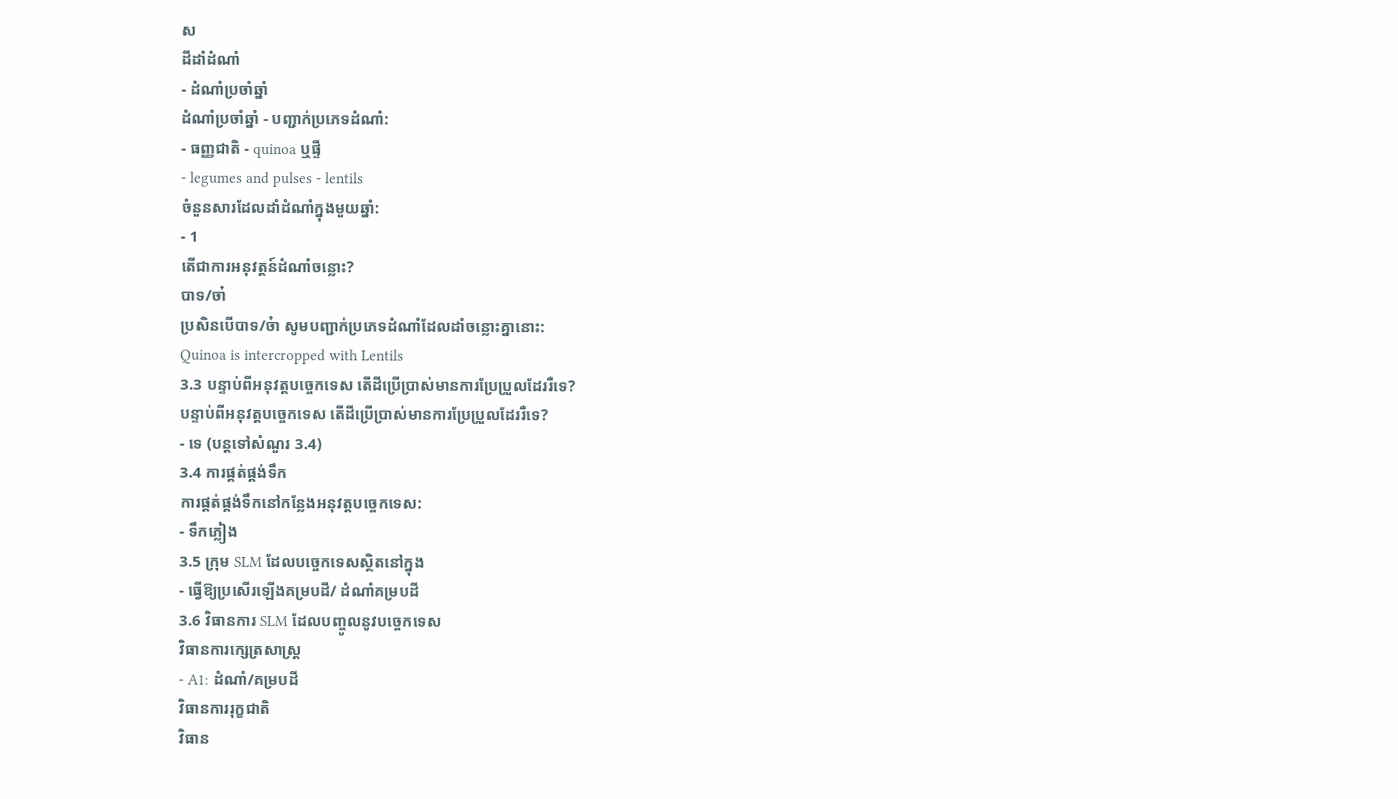ស
ដីដាំដំណាំ
- ដំណាំប្រចាំឆ្នាំ
ដំណាំប្រចាំឆ្នាំ - បញ្ជាក់ប្រភេទដំណាំ:
- ធញ្ញជាតិ - quinoa ឬផ្ទី
- legumes and pulses - lentils
ចំនួនសារដែលដាំដំណាំក្នុងមួយឆ្នាំ:
- 1
តើជាការអនុវត្តន៍ដំណាំចន្លោះ?
បាទ/ចា៎
ប្រសិនបើបាទ/ច៎ា សូមបញ្ជាក់ប្រភេទដំណាំដែលដាំចន្លោះគ្នានោះ:
Quinoa is intercropped with Lentils
3.3 បន្ទាប់ពីអនុវត្តបច្ចេកទេស តើដីប្រើប្រាស់មានការប្រែប្រួលដែររឺទេ?
បន្ទាប់ពីអនុវត្តបច្ចេកទេស តើដីប្រើប្រាស់មានការប្រែប្រួលដែររឺទេ?
- ទេ (បន្តទៅសំណួរ 3.4)
3.4 ការផ្គត់ផ្គង់ទឹក
ការផ្គត់ផ្គង់ទឹកនៅកន្លែងអនុវត្តបច្ចេកទេស:
- ទឹកភ្លៀង
3.5 ក្រុម SLM ដែលបច្ចេកទេសស្ថិតនៅក្នុង
- ធ្វើឱ្យប្រសើរឡើងគម្របដី/ ដំណាំគម្របដី
3.6 វិធានការ SLM ដែលបញ្ចូលនូវបច្ចេកទេស
វិធានការក្សេត្រសាស្ត្រ
- A1: ដំណាំ/គម្របដី
វិធានការរុក្ខជាតិ
វិធាន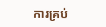ការគ្រប់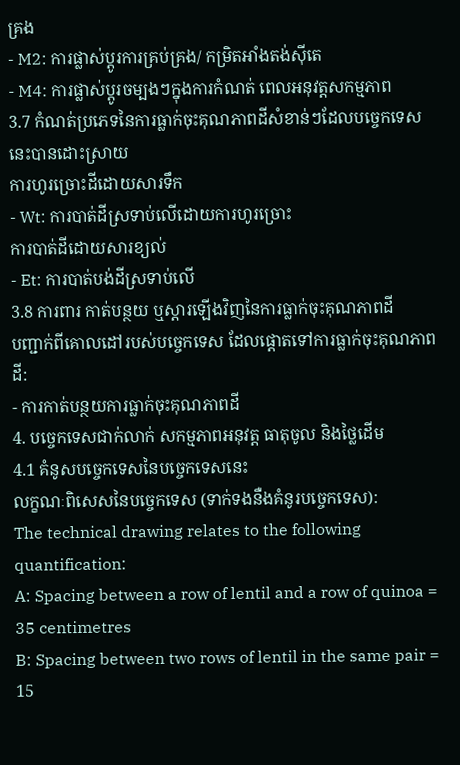គ្រង
- M2: ការផ្លាស់ប្តូរការគ្រប់គ្រង/ កម្រិតអាំងតង់ស៊ីតេ
- M4: ការផ្លាស់ប្តូរចម្បងៗក្នុងការកំណត់ ពេលអនុវត្តសកម្មភាព
3.7 កំណត់ប្រភេទនៃការធ្លាក់ចុះគុណភាពដីសំខាន់ៗដែលបច្ចេកទេសនេះបានដោះស្រាយ
ការហូរច្រោះដីដោយសារទឹក
- Wt: ការបាត់ដីស្រទាប់លើដោយការហូរច្រោះ
ការបាត់ដីដោយសារខ្យល់
- Et: ការបាត់បង់ដីស្រទាប់លើ
3.8 ការពារ កាត់បន្ថយ ឬស្តារឡើងវិញនៃការធ្លាក់ចុះគុណភាពដី
បញ្ជាក់ពីគោលដៅរបស់បច្ចេកទេស ដែលផ្តោតទៅការធ្លាក់ចុះគុណភាពដី:
- ការកាត់បន្ថយការធ្លាក់ចុះគុណភាពដី
4. បច្ចេកទេសជាក់លាក់ សកម្មភាពអនុវត្ត ធាតុចូល និងថ្លៃដើម
4.1 គំនូសបច្ចេកទេសនៃបច្ចេកទេសនេះ
លក្ខណៈពិសេសនៃបច្ចេកទេស (ទាក់ទងនឺងគំនូរបច្ចេកទេស):
The technical drawing relates to the following quantification:
A: Spacing between a row of lentil and a row of quinoa = 35 centimetres
B: Spacing between two rows of lentil in the same pair = 15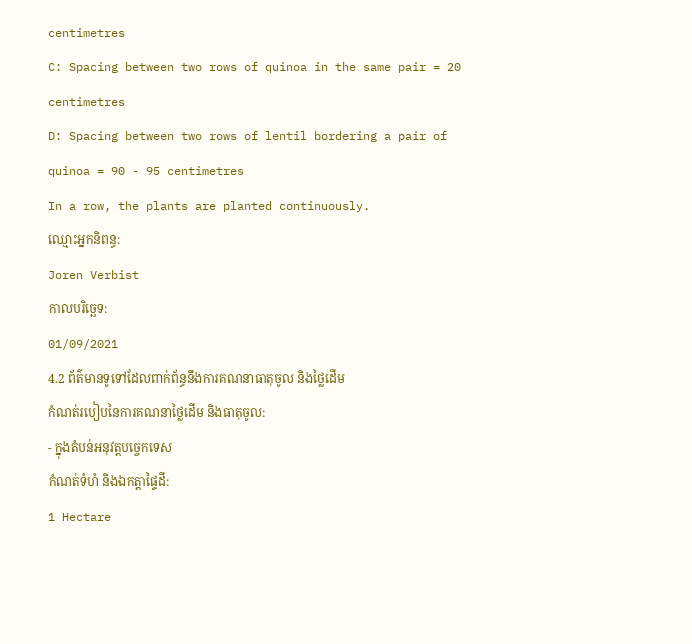centimetres
C: Spacing between two rows of quinoa in the same pair = 20 centimetres
D: Spacing between two rows of lentil bordering a pair of quinoa = 90 - 95 centimetres
In a row, the plants are planted continuously.
ឈ្មោះអ្នកនិពន្ធ:
Joren Verbist
កាលបរិច្ឆេទ:
01/09/2021
4.2 ព័ត៌មានទូទៅដែលពាក់ព័ន្ធនឹងការគណនាធាតុចូល និងថ្លៃដើម
កំណត់របៀបនៃការគណនាថ្លៃដើម និងធាតុចូល:
- ក្នុងតំបន់អនុវត្តបច្ចេកទេស
កំណត់ទំហំ និងឯកត្តាផ្ទៃដី:
1 Hectare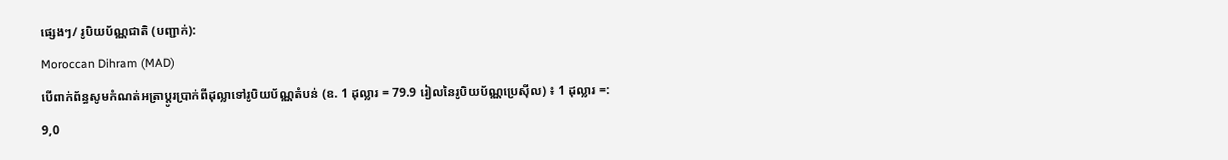ផ្សេងៗ/ រូបិយប័ណ្ណជាតិ (បញ្ជាក់):
Moroccan Dihram (MAD)
បើពាក់ព័ន្ធសូមកំណត់អត្រាប្តូរប្រាក់ពីដុល្លាទៅរូបិយប័ណ្ណតំបន់ (ឧ. 1 ដុល្លារ = 79.9 រៀលនៃរូបិយប័ណ្ណប្រេស៊ីល) ៖ 1 ដុល្លារ =:
9,0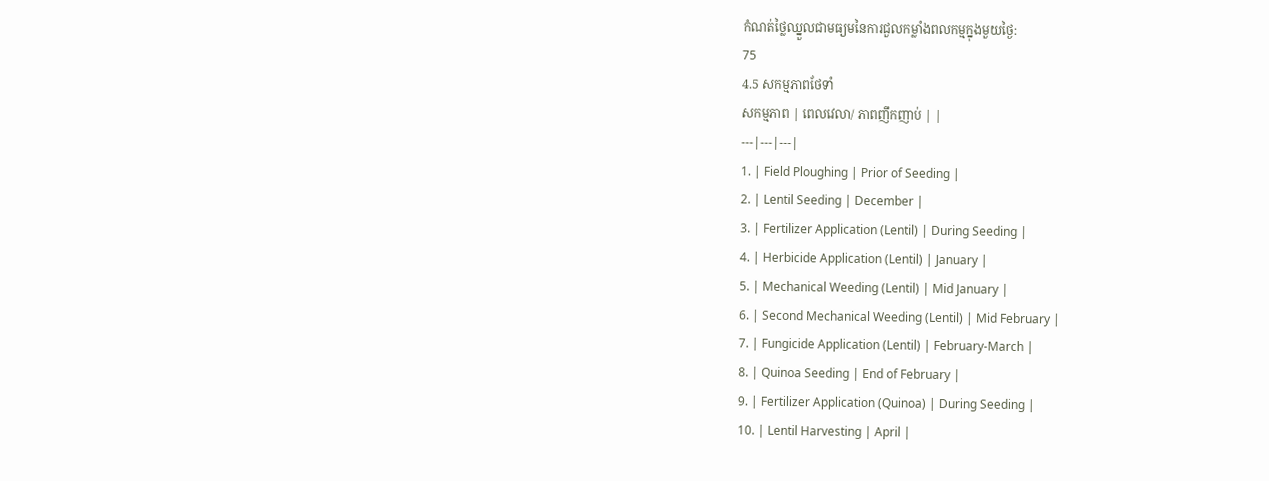កំណត់ថ្លៃឈ្នួលជាមធ្យមនៃការជួលកម្លាំងពលកម្មក្នុងមួយថ្ងៃ:
75
4.5 សកម្មភាពថែទាំ
សកម្មភាព | ពេលវេលា/ ភាពញឹកញាប់ | |
---|---|---|
1. | Field Ploughing | Prior of Seeding |
2. | Lentil Seeding | December |
3. | Fertilizer Application (Lentil) | During Seeding |
4. | Herbicide Application (Lentil) | January |
5. | Mechanical Weeding (Lentil) | Mid January |
6. | Second Mechanical Weeding (Lentil) | Mid February |
7. | Fungicide Application (Lentil) | February-March |
8. | Quinoa Seeding | End of February |
9. | Fertilizer Application (Quinoa) | During Seeding |
10. | Lentil Harvesting | April |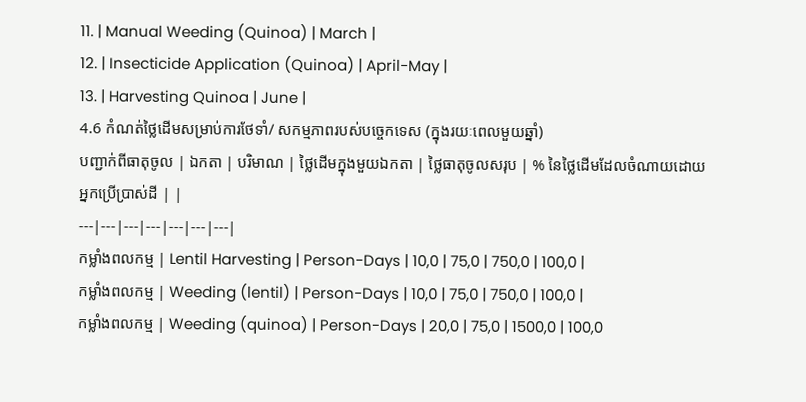11. | Manual Weeding (Quinoa) | March |
12. | Insecticide Application (Quinoa) | April-May |
13. | Harvesting Quinoa | June |
4.6 កំណត់ថ្លៃដើមសម្រាប់ការថែទាំ/ សកម្មភាពរបស់បច្ចេកទេស (ក្នុងរយៈពេលមួយឆ្នាំ)
បញ្ជាក់ពីធាតុចូល | ឯកតា | បរិមាណ | ថ្លៃដើមក្នុងមួយឯកតា | ថ្លៃធាតុចូលសរុប | % នៃថ្លៃដើមដែលចំណាយដោយអ្នកប្រើប្រាស់ដី | |
---|---|---|---|---|---|---|
កម្លាំងពលកម្ម | Lentil Harvesting | Person-Days | 10,0 | 75,0 | 750,0 | 100,0 |
កម្លាំងពលកម្ម | Weeding (lentil) | Person-Days | 10,0 | 75,0 | 750,0 | 100,0 |
កម្លាំងពលកម្ម | Weeding (quinoa) | Person-Days | 20,0 | 75,0 | 1500,0 | 100,0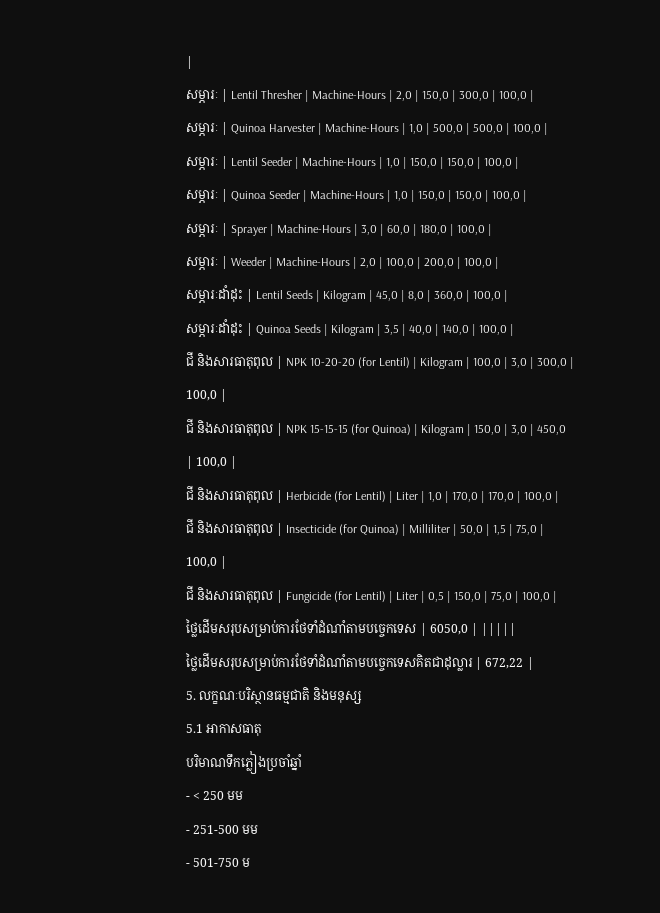|
សម្ភារៈ | Lentil Thresher | Machine-Hours | 2,0 | 150,0 | 300,0 | 100,0 |
សម្ភារៈ | Quinoa Harvester | Machine-Hours | 1,0 | 500,0 | 500,0 | 100,0 |
សម្ភារៈ | Lentil Seeder | Machine-Hours | 1,0 | 150,0 | 150,0 | 100,0 |
សម្ភារៈ | Quinoa Seeder | Machine-Hours | 1,0 | 150,0 | 150,0 | 100,0 |
សម្ភារៈ | Sprayer | Machine-Hours | 3,0 | 60,0 | 180,0 | 100,0 |
សម្ភារៈ | Weeder | Machine-Hours | 2,0 | 100,0 | 200,0 | 100,0 |
សម្ភារៈដាំដុះ | Lentil Seeds | Kilogram | 45,0 | 8,0 | 360,0 | 100,0 |
សម្ភារៈដាំដុះ | Quinoa Seeds | Kilogram | 3,5 | 40,0 | 140,0 | 100,0 |
ជី និងសារធាតុពុល | NPK 10-20-20 (for Lentil) | Kilogram | 100,0 | 3,0 | 300,0 | 100,0 |
ជី និងសារធាតុពុល | NPK 15-15-15 (for Quinoa) | Kilogram | 150,0 | 3,0 | 450,0 | 100,0 |
ជី និងសារធាតុពុល | Herbicide (for Lentil) | Liter | 1,0 | 170,0 | 170,0 | 100,0 |
ជី និងសារធាតុពុល | Insecticide (for Quinoa) | Milliliter | 50,0 | 1,5 | 75,0 | 100,0 |
ជី និងសារធាតុពុល | Fungicide (for Lentil) | Liter | 0,5 | 150,0 | 75,0 | 100,0 |
ថ្លៃដើមសរុបសម្រាប់ការថែទាំដំណាំតាមបច្ចេកទេស | 6050,0 | |||||
ថ្លៃដើមសរុបសម្រាប់ការថែទាំដំណាំតាមបច្ចេកទេសគិតជាដុល្លារ | 672,22 |
5. លក្ខណៈបរិស្ថានធម្មជាតិ និងមនុស្ស
5.1 អាកាសធាតុ
បរិមាណទឹកភ្លៀងប្រចាំឆ្នាំ
- < 250 មម
- 251-500 មម
- 501-750 ម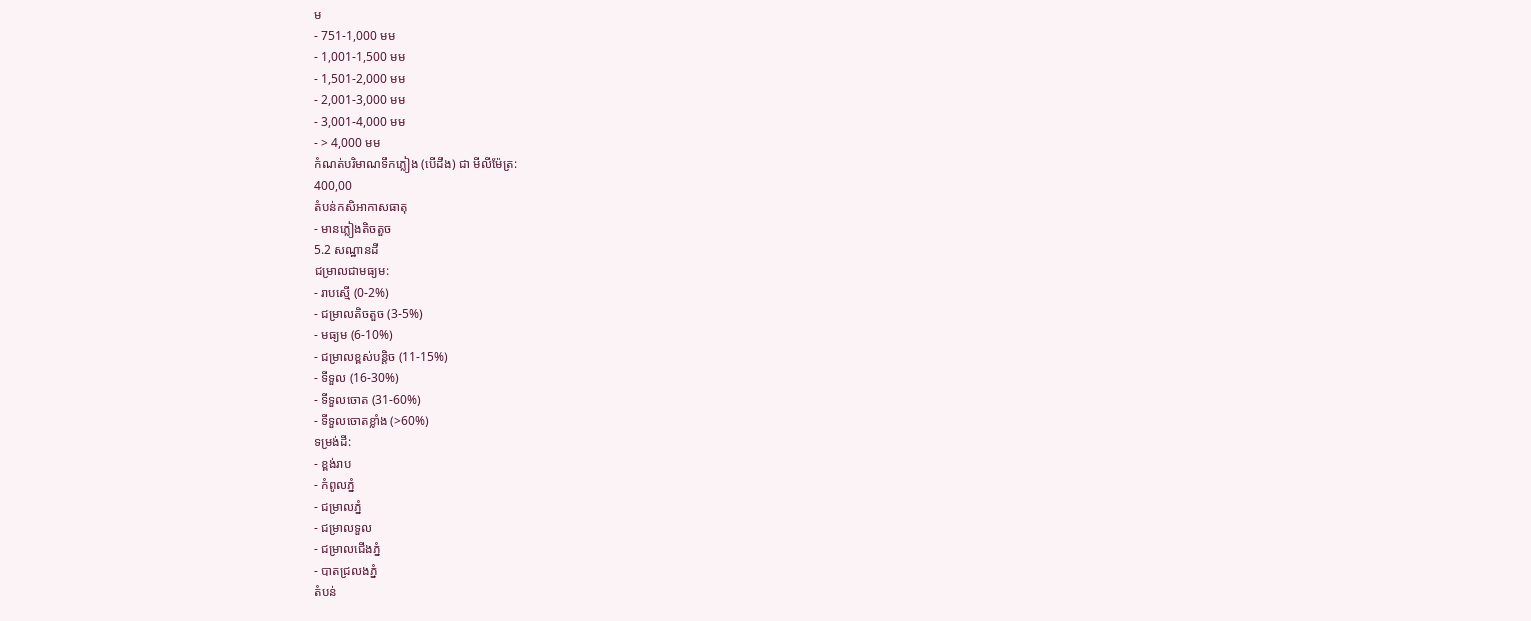ម
- 751-1,000 មម
- 1,001-1,500 មម
- 1,501-2,000 មម
- 2,001-3,000 មម
- 3,001-4,000 មម
- > 4,000 មម
កំណត់បរិមាណទឹកភ្លៀង (បើដឹង) ជា មីលីម៉ែត្រ:
400,00
តំបន់កសិអាកាសធាតុ
- មានភ្លៀងតិចតួច
5.2 សណ្ឋានដី
ជម្រាលជាមធ្យម:
- រាបស្មើ (0-2%)
- ជម្រាលតិចតួច (3-5%)
- មធ្យម (6-10%)
- ជម្រាលខ្ពស់បន្តិច (11-15%)
- ទីទួល (16-30%)
- ទីទួលចោត (31-60%)
- ទីទួលចោតខ្លាំង (>60%)
ទម្រង់ដី:
- ខ្ពង់រាប
- កំពូលភ្នំ
- ជម្រាលភ្នំ
- ជម្រាលទួល
- ជម្រាលជើងភ្នំ
- បាតជ្រលងភ្នំ
តំបន់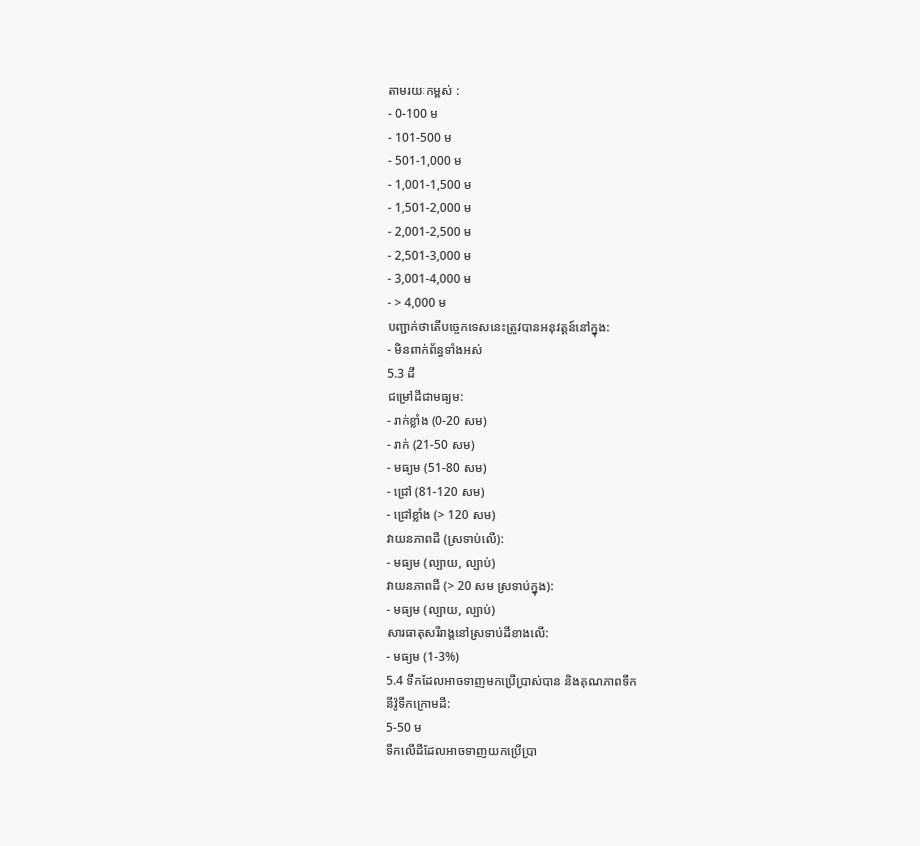តាមរយៈកម្ពស់ :
- 0-100 ម
- 101-500 ម
- 501-1,000 ម
- 1,001-1,500 ម
- 1,501-2,000 ម
- 2,001-2,500 ម
- 2,501-3,000 ម
- 3,001-4,000 ម
- > 4,000 ម
បញ្ជាក់ថាតើបច្ចេកទេសនេះត្រូវបានអនុវត្តន៍នៅក្នុង:
- មិនពាក់ព័ន្ធទាំងអស់
5.3 ដី
ជម្រៅដីជាមធ្យម:
- រាក់ខ្លាំង (0-20 សម)
- រាក់ (21-50 សម)
- មធ្យម (51-80 សម)
- ជ្រៅ (81-120 សម)
- ជ្រៅខ្លាំង (> 120 សម)
វាយនភាពដី (ស្រទាប់លើ):
- មធ្យម (ល្បាយ, ល្បាប់)
វាយនភាពដី (> 20 សម ស្រទាប់ក្នុង):
- មធ្យម (ល្បាយ, ល្បាប់)
សារធាតុសរីរាង្គនៅស្រទាប់ដីខាងលើ:
- មធ្យម (1-3%)
5.4 ទឹកដែលអាចទាញមកប្រើប្រាស់បាន និងគុណភាពទឹក
នីវ៉ូទឹកក្រោមដី:
5-50 ម
ទឹកលើដីដែលអាចទាញយកប្រើប្រា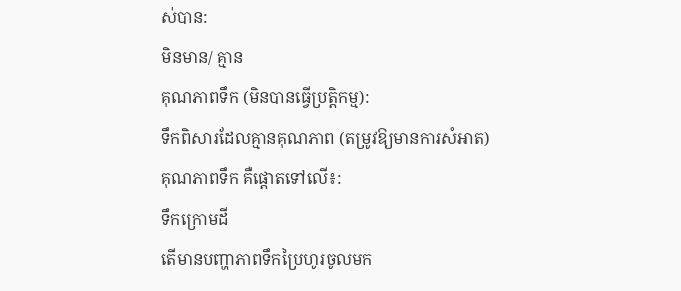ស់បាន:
មិនមាន/ គ្មាន
គុណភាពទឹក (មិនបានធ្វើប្រត្តិកម្ម):
ទឹកពិសារដែលគ្មានគុណភាព (តម្រូវឱ្យមានការសំអាត)
គុណភាពទឹក គឺផ្តោតទៅលើ៖:
ទឹកក្រោមដី
តើមានបញ្ហាភាពទឹកប្រៃហូរចូលមក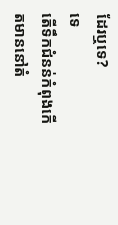ដែរឬទេ?
ទេ
តើទឹកជំនន់កំពុងកើតមាននៅតំ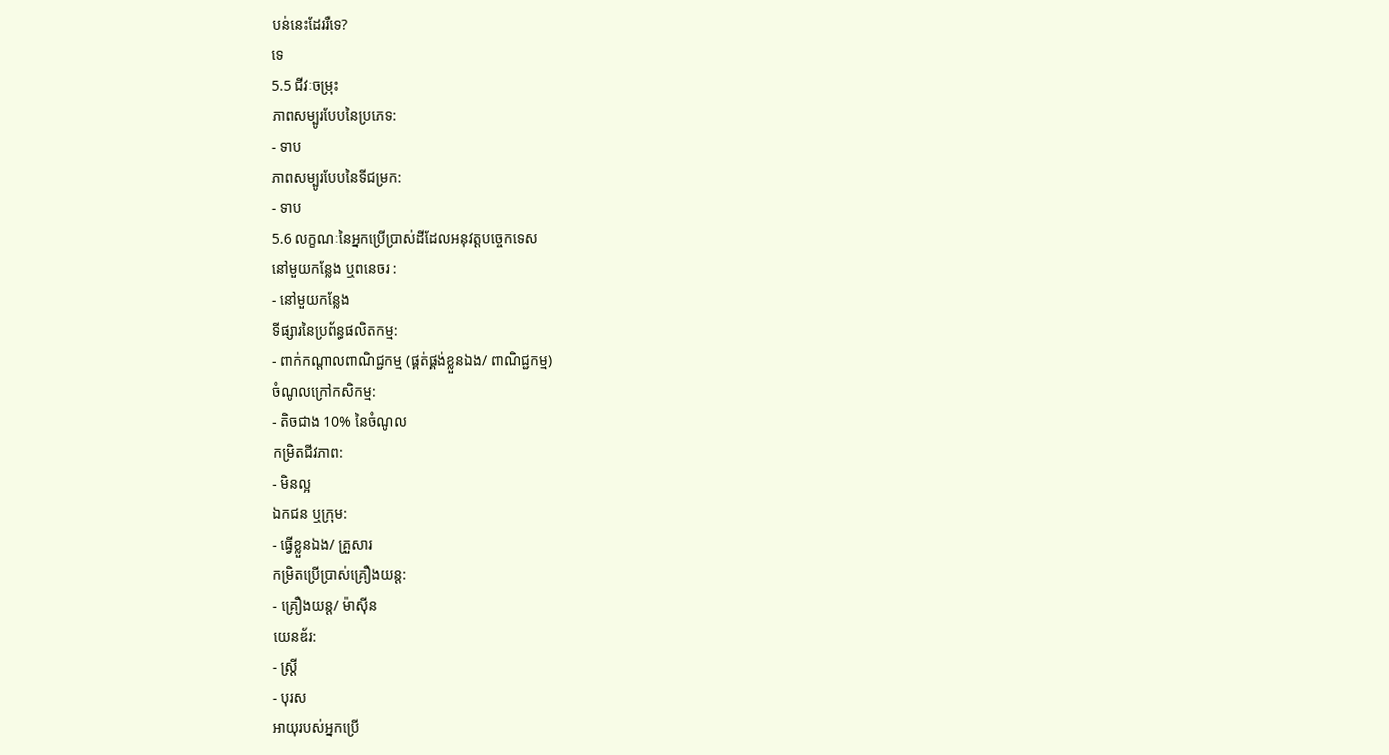បន់នេះដែររឺទេ?
ទេ
5.5 ជីវៈចម្រុះ
ភាពសម្បូរបែបនៃប្រភេទ:
- ទាប
ភាពសម្បូរបែបនៃទីជម្រក:
- ទាប
5.6 លក្ខណៈនៃអ្នកប្រើប្រាស់ដីដែលអនុវត្តបច្ចេកទេស
នៅមួយកន្លែង ឬពនេចរ :
- នៅមួយកន្លែង
ទីផ្សារនៃប្រព័ន្ធផលិតកម្ម:
- ពាក់កណ្តាលពាណិជ្ជកម្ម (ផ្គត់ផ្គង់ខ្លួនឯង/ ពាណិជ្ជកម្ម)
ចំណូលក្រៅកសិកម្ម:
- តិចជាង 10% នៃចំណូល
កម្រិតជីវភាព:
- មិនល្អ
ឯកជន ឬក្រុម:
- ធ្វើខ្លួនឯង/ គ្រួសារ
កម្រិតប្រើប្រាស់គ្រឿងយន្ត:
- គ្រឿងយន្ត/ ម៉ាស៊ីន
យេនឌ័រ:
- ស្ត្រី
- បុរស
អាយុរបស់អ្នកប្រើ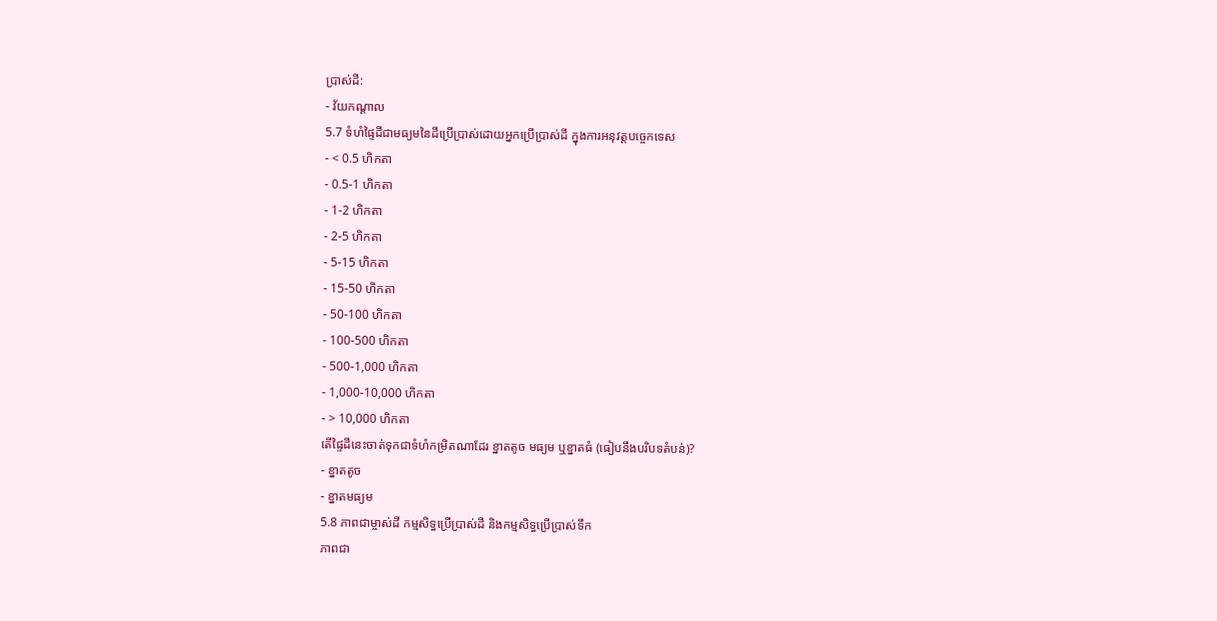ប្រាស់ដី:
- វ័យកណ្តាល
5.7 ទំហំផ្ទៃដីជាមធ្យមនៃដីប្រើប្រាស់ដោយអ្នកប្រើប្រាស់ដី ក្នុងការអនុវត្តបច្ចេកទេស
- < 0.5 ហិកតា
- 0.5-1 ហិកតា
- 1-2 ហិកតា
- 2-5 ហិកតា
- 5-15 ហិកតា
- 15-50 ហិកតា
- 50-100 ហិកតា
- 100-500 ហិកតា
- 500-1,000 ហិកតា
- 1,000-10,000 ហិកតា
- > 10,000 ហិកតា
តើផ្ទៃដីនេះចាត់ទុកជាទំហំកម្រិតណាដែរ ខ្នាតតូច មធ្យម ឬខ្នាតធំ (ធៀបនឹងបរិបទតំបន់)?
- ខ្នាតតូច
- ខ្នាតមធ្យម
5.8 ភាពជាម្ចាស់ដី កម្មសិទ្ធប្រើប្រាស់ដី និងកម្មសិទ្ធប្រើប្រាស់ទឹក
ភាពជា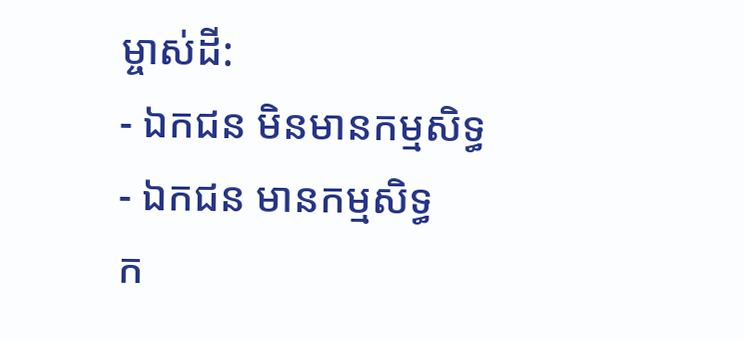ម្ចាស់ដី:
- ឯកជន មិនមានកម្មសិទ្ធ
- ឯកជន មានកម្មសិទ្ធ
ក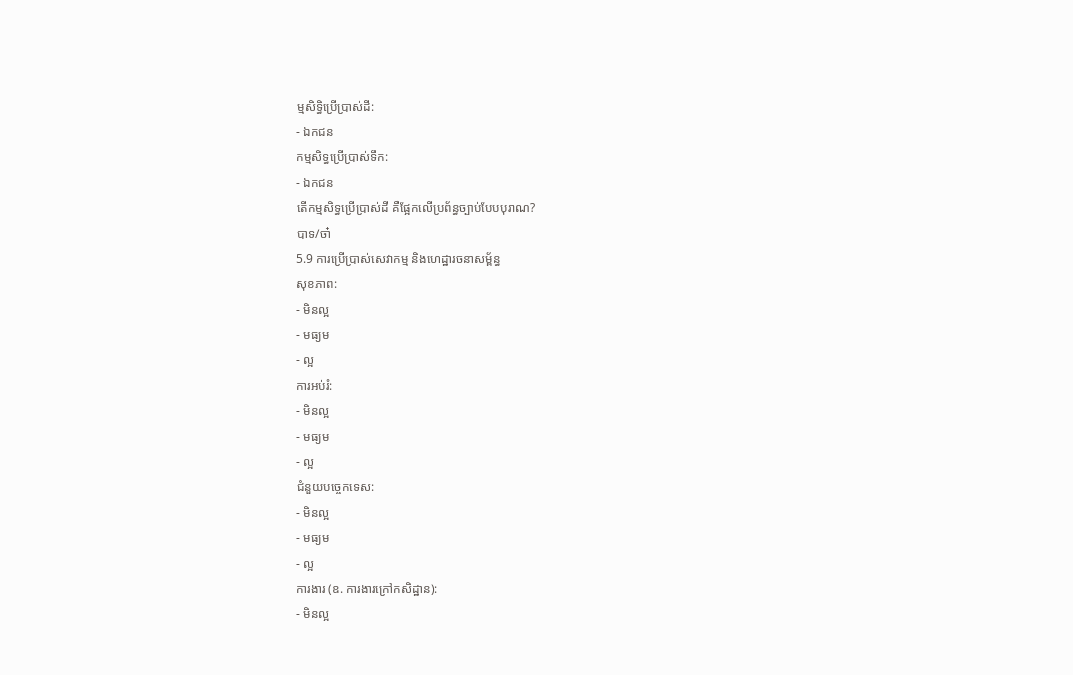ម្មសិទ្ធិប្រើប្រាស់ដី:
- ឯកជន
កម្មសិទ្ធប្រើប្រាស់ទឹក:
- ឯកជន
តើកម្មសិទ្ធប្រើប្រាស់ដី គឺផ្អែកលើប្រព័ន្ធច្បាប់បែបបុរាណ?
បាទ/ចា៎
5.9 ការប្រើប្រាស់សេវាកម្ម និងហេដ្ឋារចនាសម្ព័ន្ធ
សុខភាព:
- មិនល្អ
- មធ្យម
- ល្អ
ការអប់រំ:
- មិនល្អ
- មធ្យម
- ល្អ
ជំនួយបច្ចេកទេស:
- មិនល្អ
- មធ្យម
- ល្អ
ការងារ (ឧ. ការងារក្រៅកសិដ្ឋាន):
- មិនល្អ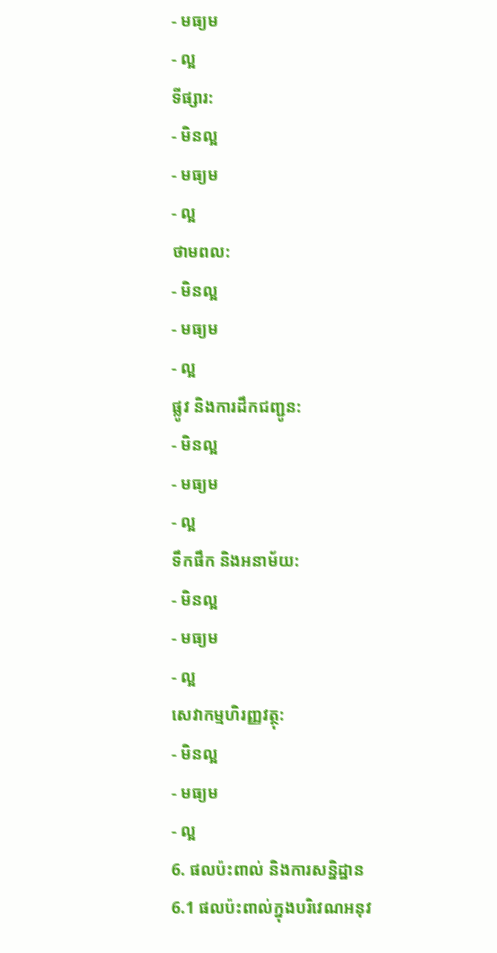- មធ្យម
- ល្អ
ទីផ្សារ:
- មិនល្អ
- មធ្យម
- ល្អ
ថាមពល:
- មិនល្អ
- មធ្យម
- ល្អ
ផ្លូវ និងការដឹកជញ្ជូន:
- មិនល្អ
- មធ្យម
- ល្អ
ទឹកផឹក និងអនាម័យ:
- មិនល្អ
- មធ្យម
- ល្អ
សេវាកម្មហិរញ្ញវត្ថុ:
- មិនល្អ
- មធ្យម
- ល្អ
6. ផលប៉ះពាល់ និងការសន្និដ្ឋាន
6.1 ផលប៉ះពាល់ក្នុងបរិវេណអនុវ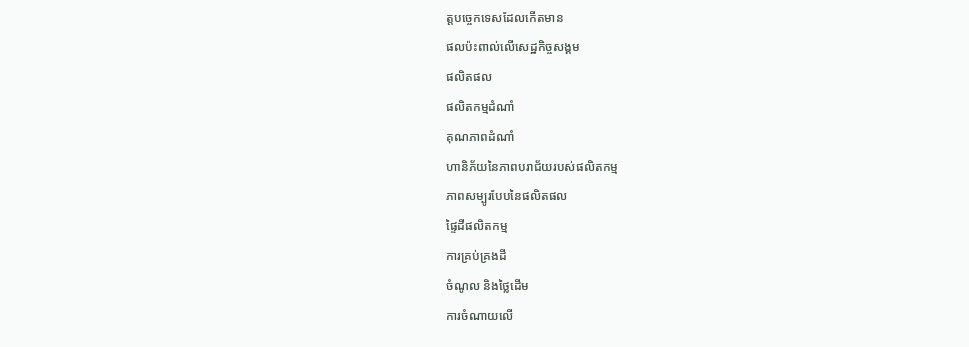ត្តបច្ចេកទេសដែលកើតមាន
ផលប៉ះពាល់លើសេដ្ឋកិច្ចសង្គម
ផលិតផល
ផលិតកម្មដំណាំ
គុណភាពដំណាំ
ហានិភ័យនៃភាពបរាជ័យរបស់ផលិតកម្ម
ភាពសម្បូរបែបនៃផលិតផល
ផ្ទៃដីផលិតកម្ម
ការគ្រប់គ្រងដី
ចំណូល និងថ្លៃដើម
ការចំណាយលើ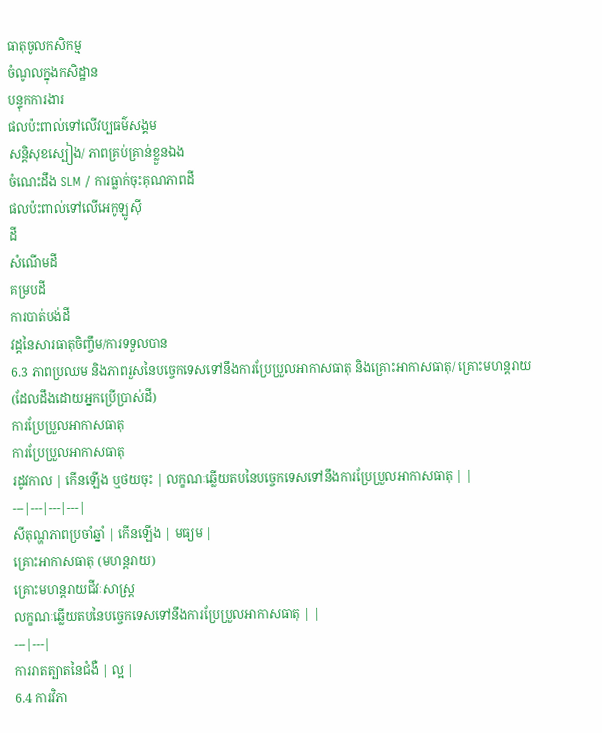ធាតុចូលកសិកម្ម
ចំណូលក្នុងកសិដ្ឋាន
បន្ទុកការងារ
ផលប៉ះពាល់ទៅលើវប្បធម៌សង្គម
សន្តិសុខស្បៀង/ ភាពគ្រប់គ្រាន់ខ្លួនឯង
ចំណេះដឹង SLM / ការធ្លាក់ចុះគុណភាពដី
ផលប៉ះពាល់ទៅលើអេកូឡូស៊ី
ដី
សំណើមដី
គម្របដី
ការបាត់បង់ដី
វដ្តនៃសារធាតុចិញ្ចឹម/ការទទួលបាន
6.3 ភាពប្រឈម និងភាពរួសនៃបច្ចេកទេសទៅនឹងការប្រែប្រួលអាកាសធាតុ និងគ្រោះអាកាសធាតុ/ គ្រោះមហន្តរាយ (ដែលដឹងដោយអ្នកប្រើប្រាស់ដី)
ការប្រែប្រួលអាកាសធាតុ
ការប្រែប្រួលអាកាសធាតុ
រដូវកាល | កើនឡើង ឬថយចុះ | លក្ខណៈឆ្លើយតបនៃបច្ចេកទេសទៅនឹងការប្រែប្រួលអាកាសធាតុ | |
---|---|---|---|
សីតុណ្ហភាពប្រចាំឆ្នាំ | កើនឡើង | មធ្យម |
គ្រោះអាកាសធាតុ (មហន្តរាយ)
គ្រោះមហន្តរាយជីវៈសាស្ត្រ
លក្ខណៈឆ្លើយតបនៃបច្ចេកទេសទៅនឹងការប្រែប្រួលអាកាសធាតុ | |
---|---|
ការរាតត្បាតនៃជំងឺ | ល្អ |
6.4 ការវិភា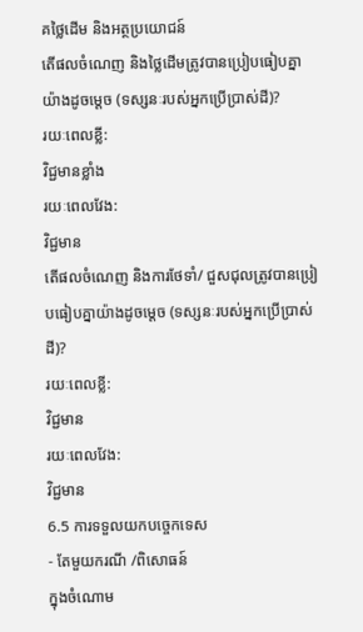គថ្លៃដើម និងអត្ថប្រយោជន៍
តើផលចំណេញ និងថ្លៃដើមត្រូវបានប្រៀបធៀបគ្នាយ៉ាងដូចម្តេច (ទស្សនៈរបស់អ្នកប្រើប្រាស់ដី)?
រយៈពេលខ្លី:
វិជ្ជមានខ្លាំង
រយៈពេលវែង:
វិជ្ជមាន
តើផលចំណេញ និងការថែទាំ/ ជួសជុលត្រូវបានប្រៀបធៀបគ្នាយ៉ាងដូចម្តេច (ទស្សនៈរបស់អ្នកប្រើប្រាស់ដី)?
រយៈពេលខ្លី:
វិជ្ជមាន
រយៈពេលវែង:
វិជ្ជមាន
6.5 ការទទួលយកបច្ចេកទេស
- តែមួយករណី /ពិសោធន៍
ក្នុងចំណោម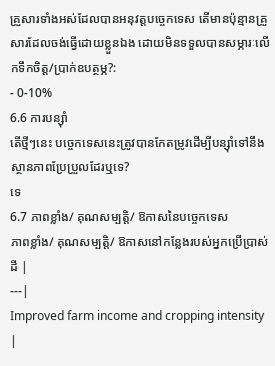គ្រួសារទាំងអស់ដែលបានអនុវត្តបច្ចេកទេស តើមានប៉ុន្មានគ្រួសារដែលចង់ធ្វើដោយខ្លួនឯង ដោយមិនទទួលបានសម្ភារៈលើកទឹកចិត្ត/ប្រាក់ឧបត្ថម្ភ?:
- 0-10%
6.6 ការបន្សុំា
តើថ្មីៗនេះ បច្ចេកទេសនេះត្រូវបានកែតម្រូវដើម្បីបន្ស៊ាំទៅនឹងស្ថានភាពប្រែប្រួលដែរឬទេ?
ទេ
6.7 ភាពខ្លាំង/ គុណសម្បត្តិ/ ឱកាសនៃបច្ចេកទេស
ភាពខ្លាំង/ គុណសម្បត្តិ/ ឱកាសនៅកន្លែងរបស់អ្នកប្រើប្រាស់ដី |
---|
Improved farm income and cropping intensity |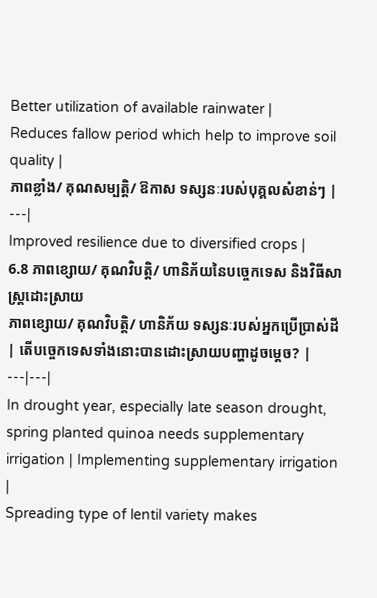Better utilization of available rainwater |
Reduces fallow period which help to improve soil quality |
ភាពខ្លាំង/ គុណសម្បត្តិ/ ឱកាស ទស្សនៈរបស់បុគ្គលសំខាន់ៗ |
---|
Improved resilience due to diversified crops |
6.8 ភាពខ្សោយ/ គុណវិបត្តិ/ ហានិភ័យនៃបច្ចេកទេស និងវិធីសាស្ត្រដោះស្រាយ
ភាពខ្សោយ/ គុណវិបត្តិ/ ហានិភ័យ ទស្សនៈរបស់អ្នកប្រើប្រាស់ដី | តើបច្ចេកទេសទាំងនោះបានដោះស្រាយបញ្ហាដូចម្តេច? |
---|---|
In drought year, especially late season drought, spring planted quinoa needs supplementary irrigation | Implementing supplementary irrigation |
Spreading type of lentil variety makes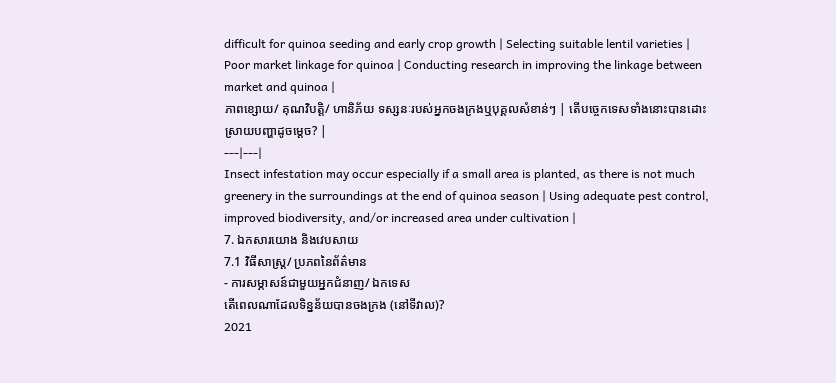difficult for quinoa seeding and early crop growth | Selecting suitable lentil varieties |
Poor market linkage for quinoa | Conducting research in improving the linkage between market and quinoa |
ភាពខ្សោយ/ គុណវិបត្តិ/ ហានិភ័យ ទស្សនៈរបស់អ្នកចងក្រងឬបុគ្គលសំខាន់ៗ | តើបច្ចេកទេសទាំងនោះបានដោះស្រាយបញ្ហាដូចម្តេច? |
---|---|
Insect infestation may occur especially if a small area is planted, as there is not much greenery in the surroundings at the end of quinoa season | Using adequate pest control, improved biodiversity, and/or increased area under cultivation |
7. ឯកសារយោង និងវេបសាយ
7.1 វិធីសាស្ត្រ/ ប្រភពនៃព័ត៌មាន
- ការសម្ភាសន៍ជាមួយអ្នកជំនាញ/ ឯកទេស
តើពេលណាដែលទិន្នន័យបានចងក្រង (នៅទីវាល)?
2021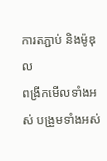ការតភ្ជាប់ និងម៉ូឌុល
ពង្រីកមើលទាំងអស់ បង្រួមទាំងអស់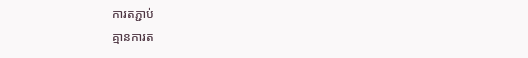ការតភ្ជាប់
គ្មានការត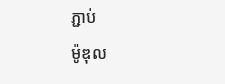ភ្ជាប់
ម៉ូឌុល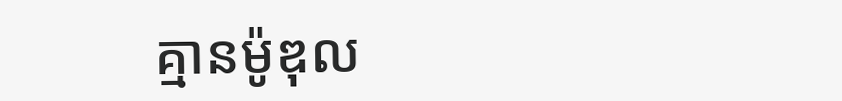គ្មានម៉ូឌុល